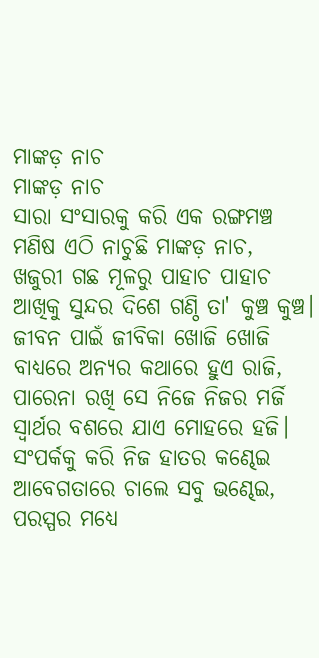ମାଙ୍କଡ଼ ନାଚ
ମାଙ୍କଡ଼ ନାଚ
ସାରା ସଂସାରକୁ କରି ଏକ ରଙ୍ଗମଞ୍ଚ
ମଣିଷ ଏଠି ନାଚୁଛି ମାଙ୍କଡ଼ ନାଚ,
ଖଜୁରୀ ଗଛ ମୂଳରୁ ପାହାଚ ପାହାଚ
ଆଖିକୁ ସୁନ୍ଦର ଦିଶେ ଗଣ୍ଠି ତା' କୁଞ୍ଚ କୁଞ୍ଚ।
ଜୀବନ ପାଇଁ ଜୀବିକା ଖୋଜି ଖୋଜି
ବାଧ୍ୟରେ ଅନ୍ୟର କଥାରେ ହୁଏ ରାଜି,
ପାରେନା ରଖି ସେ ନିଜେ ନିଜର ମର୍ଜି
ସ୍ବାର୍ଥର ବଶରେ ଯାଏ ମୋହରେ ହଜି।
ସଂପର୍କକୁ କରି ନିଜ ହାତର କଣ୍ଢେଇ
ଆବେଗତାରେ ଚାଲେ ସବୁ ଭଣ୍ଢେଇ,
ପରସ୍ପର ମଧ୍ୟେ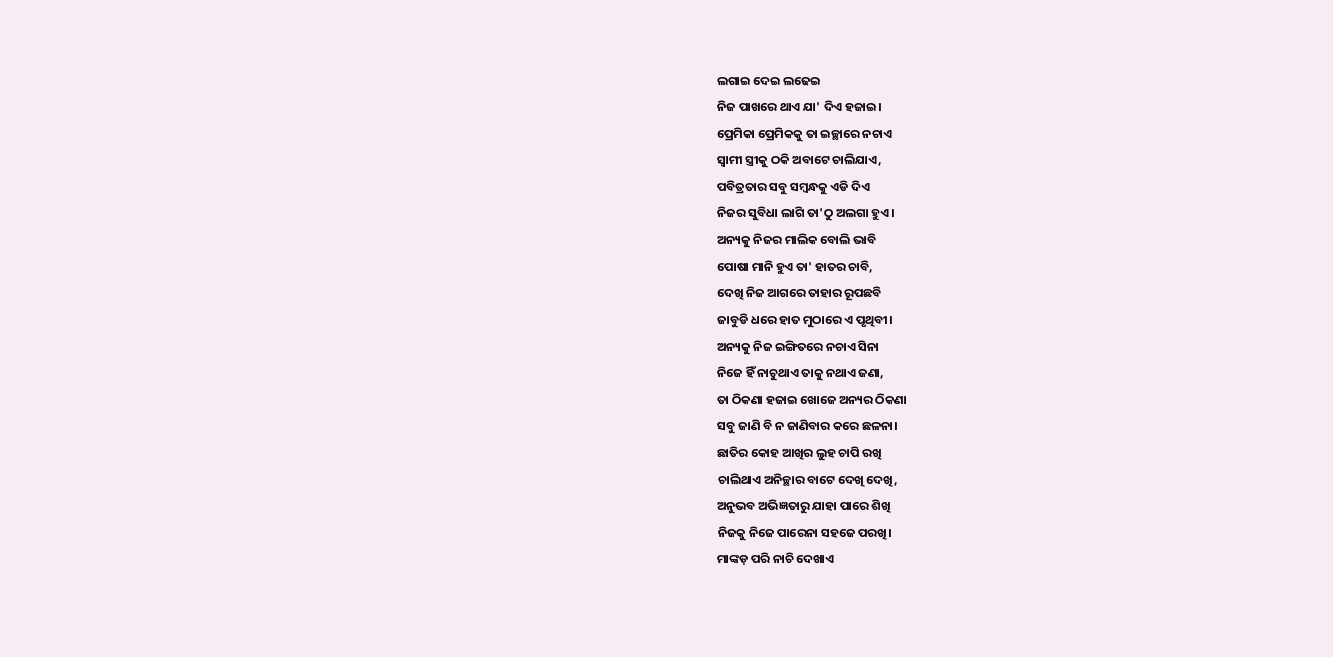ଲଗାଇ ଦେଇ ଲଢେଇ
ନିଜ ପାଖରେ ଥାଏ ଯା' ଦିଏ ହଜାଇ।
ପ୍ରେମିକା ପ୍ରେମିକକୁ ତା ଇଚ୍ଛାରେ ନଚାଏ
ସ୍ଵାମୀ ସ୍ତ୍ରୀକୁ ଠକି ଅବାଟେ ଚାଲିଯାଏ,
ପବିତ୍ରତାର ସବୁ ସମ୍ଵନ୍ଧକୁ ଏଡି ଦିଏ
ନିଜର ସୁବିଧା ଲାଗି ତା'ଠୁ ଅଲଗା ହୁଏ।
ଅନ୍ୟକୁ ନିଜର ମାଲିକ ବୋଲି ଭାବି
ପୋଷା ମାନି ହୁଏ ତା' ହାତର ଚାବି,
ଦେଖି ନିଜ ଆଗରେ ତାହାର ରୂପଛବି
ଜାବୁଡି ଧରେ ହାତ ମୁଠାରେ ଏ ପୃଥିବୀ।
ଅନ୍ୟକୁ ନିଜ ଇଙ୍ଗିତରେ ନଚାଏ ସିନା
ନିଜେ ହିଁ ନାଚୁଥାଏ ତାକୁ ନଥାଏ ଜଣା,
ତା ଠିକଣା ହଜାଇ ଖୋଜେ ଅନ୍ୟର ଠିକଣା
ସବୁ ଜାଣି ବି ନ ଜାଣିବାର କରେ ଛଳନା।
ଛାତିର କୋହ ଆଖିର ଲୁହ ଚାପି ରଖି
ଚାଲିଥାଏ ଅନିଚ୍ଛାର ବାଟେ ଦେଖି ଦେଖି,
ଅନୁଭବ ଅଭିଜ୍ଞତାରୁ ଯାହା ପାରେ ଶିଖି
ନିଜକୁ ନିଜେ ପାରେନା ସହଜେ ପରଖି।
ମାଙ୍କଡ଼ ପରି ନାଚି ଦେଖାଏ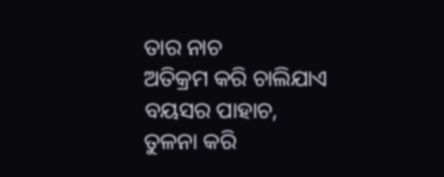ତାର ନାଚ
ଅତିକ୍ରମ କରି ଚାଲିଯାଏ ବୟସର ପାହାଚ,
ତୁଳନା କରି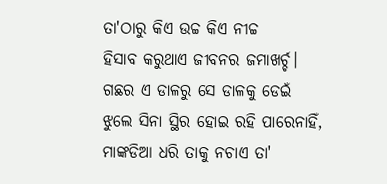ତା'ଠାରୁ କିଏ ଉଚ୍ଚ କିଏ ନୀଚ୍ଚ
ହିସାବ କରୁଥାଏ ଜୀବନର ଜମାଖର୍ଚ୍ଚ।
ଗଛର ଏ ଡାଳରୁ ସେ ଡାଳକୁ ଡେଇଁ
ଝୁଲେ ସିନା ସ୍ଥିର ହୋଇ ରହି ପାରେନାହିଁ,
ମାଙ୍କଡିଆ ଧରି ତାକୁ ନଚାଏ ତା'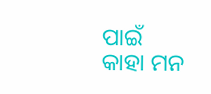ପାଇଁ
କାହା ମନ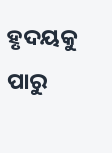ହୃଦୟକୁ ପାରୁ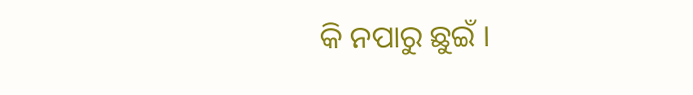କି ନପାରୁ ଛୁଇଁ ।